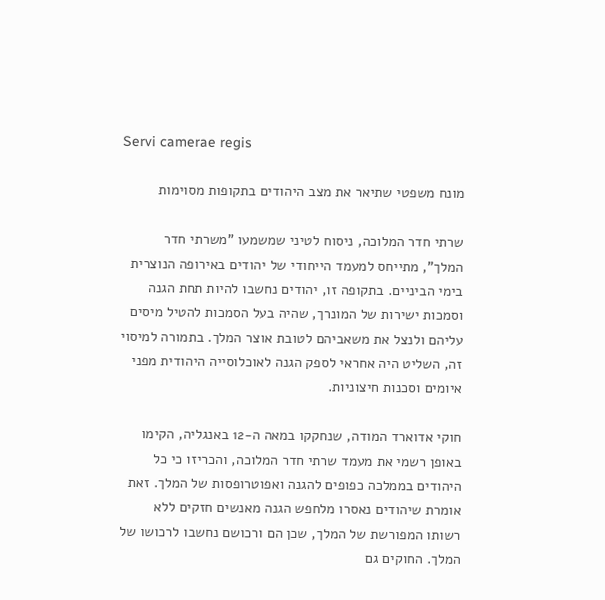Servi camerae regis

מונח משפטי שתיאר את מצב היהודים בתקופות מסוימות

שרתי חדר המלוכה, ניסוח לטיני שמשמעו "משרתי חדר המלך", מתייחס למעמד הייחודי של יהודים באירופה הנוצרית בימי הביניים. בתקופה זו, יהודים נחשבו להיות תחת הגנה וסמכות ישירות של המונרך, שהיה בעל הסמכות להטיל מיסים עליהם ולנצל את משאביהם לטובת אוצר המלך. בתמורה למיסוי זה, השליט היה אחראי לספק הגנה לאוכלוסייה היהודית מפני איומים וסכנות חיצוניות.

חוקי אדוארד המודה, שנחקקו במאה ה-12 באנגליה, הקימו באופן רשמי את מעמד שרתי חדר המלוכה, והכריזו כי כל היהודים בממלכה כפופים להגנה ואפוטרופסות של המלך. זאת אומרת שיהודים נאסרו מלחפש הגנה מאנשים חזקים ללא רשותו המפורשת של המלך, שכן הם ורכושם נחשבו לרכושו של המלך. החוקים גם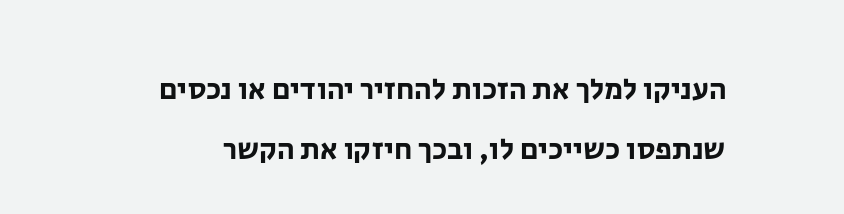העניקו למלך את הזכות להחזיר יהודים או נכסים שנתפסו כשייכים לו, ובכך חיזקו את הקשר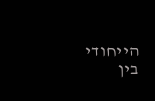הייחודי בין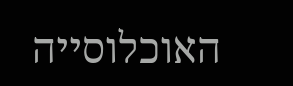האוכלוסייה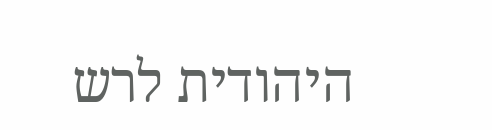היהודית לרש